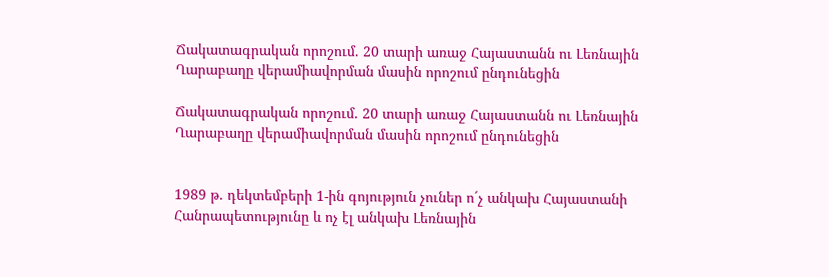Ճակատագրական որոշում. 20 տարի առաջ Հայաստանն ու Լեռնային Ղարաբաղը վերամիավորման մասին որոշում ընդունեցին

Ճակատագրական որոշում. 20 տարի առաջ Հայաստանն ու Լեռնային Ղարաբաղը վերամիավորման մասին որոշում ընդունեցին


1989 թ. դեկտեմբերի 1-ին գոյություն չուներ ո´չ անկախ Հայաստանի Հանրապետությունը և ոչ էլ անկախ Լեռնային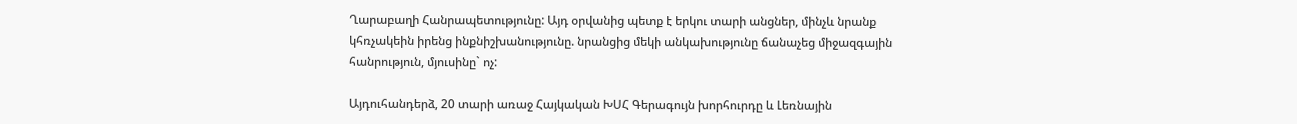Ղարաբաղի Հանրապետությունը: Այդ օրվանից պետք է երկու տարի անցներ, մինչև նրանք կհռչակեին իրենց ինքնիշխանությունը. նրանցից մեկի անկախությունը ճանաչեց միջազգային հանրություն, մյուսինը` ոչ:

Այդուհանդերձ, 20 տարի առաջ Հայկական ԽՍՀ Գերագույն խորհուրդը և Լեռնային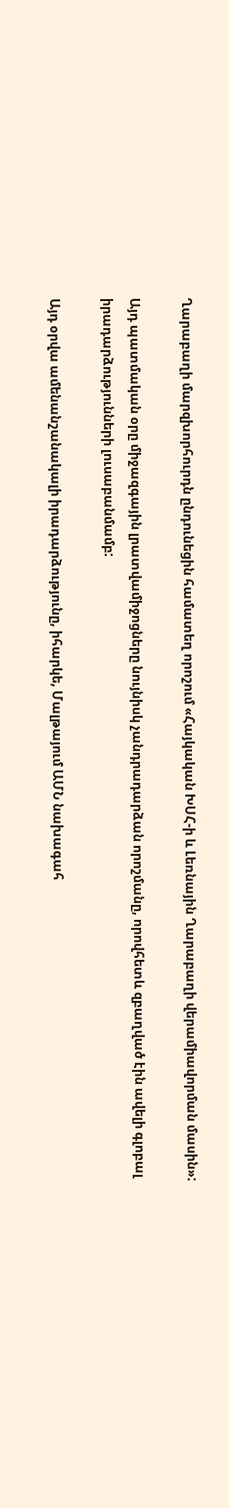Ղարաբաղի մարզխորհուրդն ընդունեցին համատեղ որոշում «Հայկական ԽՍՀ-ի և Լեռնային Ղարաբաղի վերամիավորման մասին»:

Այդ պատմական օրը միջազգային լրատվամիջոցները նույնիսկ չանդրադարձան որոշմանը, որովհետև զբաղված էին ավելի գլոբալ իրադարձությունների լուսաբանմամբ:

Այդ օրվա ամենանշանակալի իրադարձությունը, իհարկե, Մալթայում ԱՄՆ նախագահ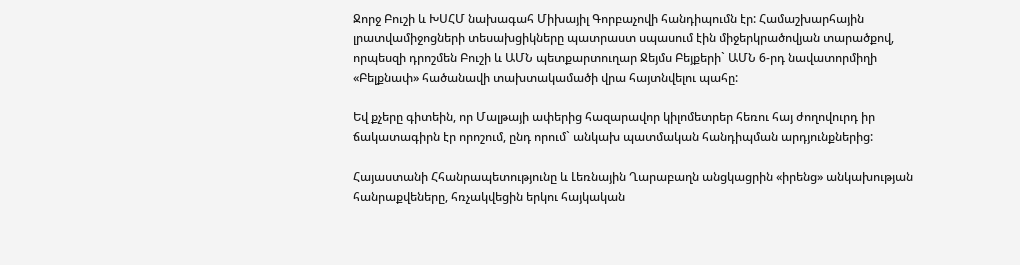Ջորջ Բուշի և ԽՍՀՄ նախագահ Միխայիլ Գորբաչովի հանդիպումն էր: Համաշխարհային լրատվամիջոցների տեսախցիկները պատրաստ սպասում էին միջերկրածովյան տարածքով, որպեսզի դրոշմեն Բուշի և ԱՄՆ պետքարտուղար Ջեյմս Բեյքերի` ԱՄՆ 6-րդ նավատորմիղի «Բելքնափ» հածանավի տախտակամածի վրա հայտնվելու պահը:

Եվ քչերը գիտեին, որ Մալթայի ափերից հազարավոր կիլոմետրեր հեռու հայ ժողովուրդ իր ճակատագիրն էր որոշում, ընդ որում` անկախ պատմական հանդիպման արդյունքներից:

Հայաստանի Հհանրապետությունը և Լեռնային Ղարաբաղն անցկացրին «իրենց» անկախության հանրաքվեները, հռչակվեցին երկու հայկական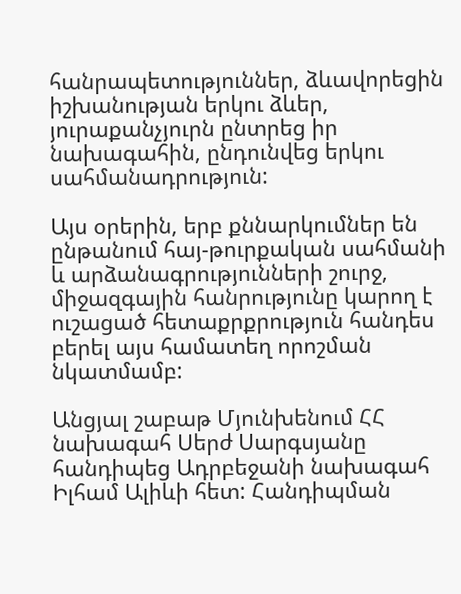հանրապետություններ, ձևավորեցին իշխանության երկու ձևեր, յուրաքանչյուրն ընտրեց իր նախագահին, ընդունվեց երկու սահմանադրություն:

Այս օրերին, երբ քննարկումներ են ընթանում հայ-թուրքական սահմանի և արձանագրությունների շուրջ, միջազգային հանրությունը կարող է ուշացած հետաքրքրություն հանդես բերել այս համատեղ որոշման նկատմամբ:

Անցյալ շաբաթ Մյունխենում ՀՀ նախագահ Սերժ Սարգսյանը հանդիպեց Ադրբեջանի նախագահ Իլհամ Ալիևի հետ: Հանդիպման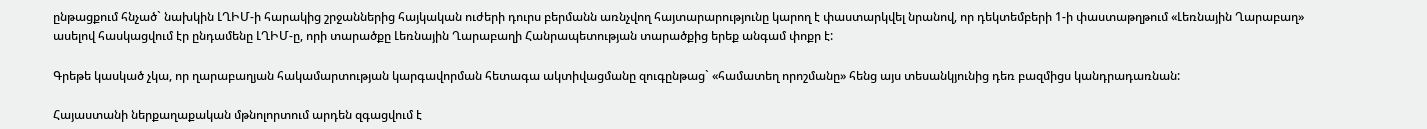ընթացքում հնչած` նախկին ԼՂԻՄ-ի հարակից շրջաններից հայկական ուժերի դուրս բերմանն առնչվող հայտարարությունը կարող է փաստարկվել նրանով, որ դեկտեմբերի 1-ի փաստաթղթում «Լեռնային Ղարաբաղ» ասելով հասկացվում էր ընդամենը ԼՂԻՄ-ը, որի տարածքը Լեռնային Ղարաբաղի Հանրապետության տարածքից երեք անգամ փոքր է:

Գրեթե կասկած չկա, որ ղարաբաղյան հակամարտության կարգավորման հետագա ակտիվացմանը զուգընթաց` «համատեղ որոշմանը» հենց այս տեսանկյունից դեռ բազմիցս կանդրադառնան:

Հայաստանի ներքաղաքական մթնոլորտում արդեն զգացվում է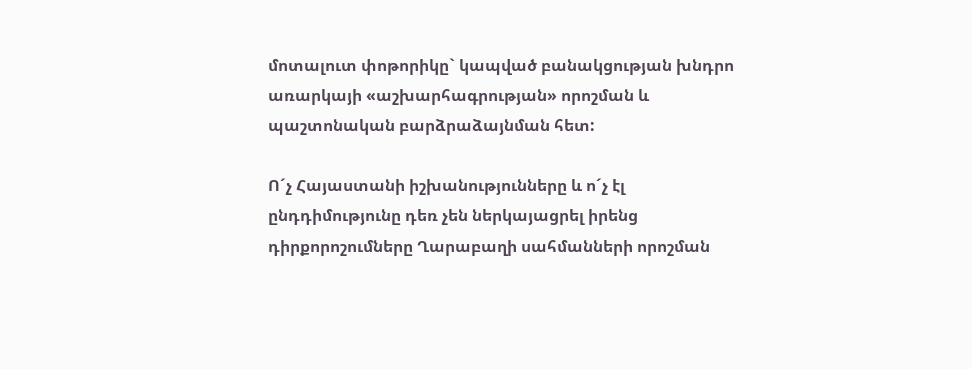մոտալուտ փոթորիկը` կապված բանակցության խնդրո առարկայի «աշխարհագրության» որոշման և պաշտոնական բարձրաձայնման հետ:

Ո´չ Հայաստանի իշխանությունները և ո´չ էլ ընդդիմությունը դեռ չեն ներկայացրել իրենց դիրքորոշումները Ղարաբաղի սահմանների որոշման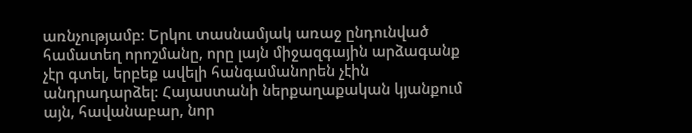առնչությամբ: Երկու տասնամյակ առաջ ընդունված համատեղ որոշմանը, որը լայն միջազգային արձագանք չէր գտել, երբեք ավելի հանգամանորեն չէին անդրադարձել: Հայաստանի ներքաղաքական կյանքում այն, հավանաբար, նոր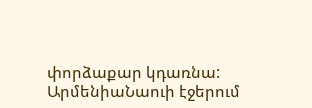փորձաքար կդառնա:
ԱրմենիաՆաուի էջերում